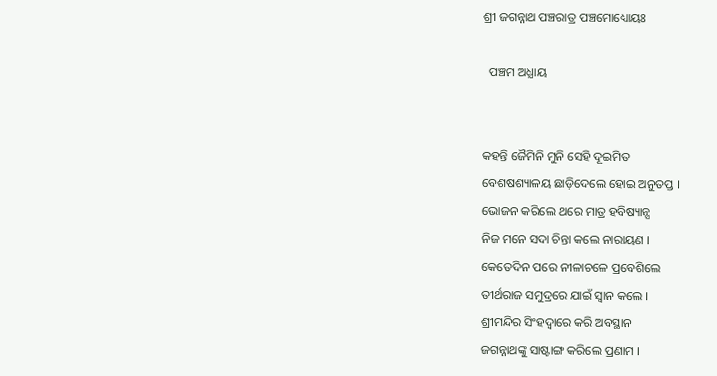ଶ୍ରୀ ଜଗନ୍ନାଥ ପଞ୍ଚରାତ୍ର ପଞ୍ଚମୋଧ୍ୟୋୟଃ

  ପଞ୍ଚମ ଅଧ୍ଯାୟ


କହନ୍ତି ଜୈମିନି ମୁନି ସେହି ଦୂଇମିତ
ବେଶଷଶ୍ୟାଳୟ ଛାଡ଼ିଦେଲେ ହୋଇ ଅନୁତପ୍ତ ।
ଭୋଜନ କରିଲେ ଥରେ ମାତ୍ର ହବିଷ୍ୟାନ୍ସ
ନିଜ ମନେ ସଦା ଚିନ୍ତା କଲେ ନାରାୟଣ ।
କେତେଦିନ ପରେ ନୀଳାଚଳେ ପ୍ରବେଶିଲେ
ତୀର୍ଥରାଜ ସମୁଦ୍ରରେ ଯାଇଁ ସ୍ଵାନ କଲେ ।
ଶ୍ରୀମନ୍ଦିର ସିଂହଦ୍ଵାରେ କରି ଅବସ୍ଥାନ
ଜଗନ୍ନାଥଙ୍କୁ ସାଷ୍ଟାଙ୍ଗ କରିଲେ ପ୍ରଣାମ ।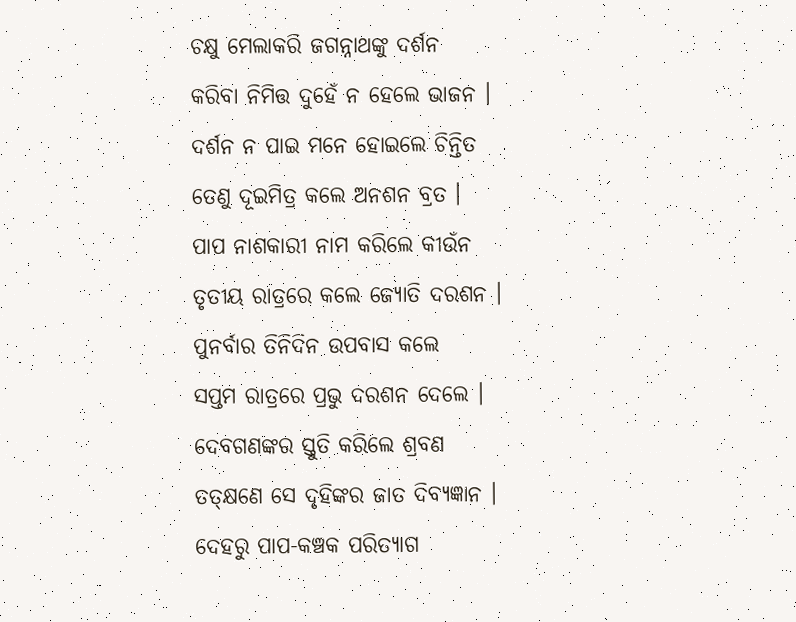ଚକ୍ଷୁ ମେଲାକରି ଜଗନ୍ନାଥଙ୍କୁ ଦର୍ଶନ
କରିବା ନିମିତ୍ତ ଦୁହେଁ ନ ହେଲେ ଭାଜନ ।
ଦର୍ଶନ ନ ପାଇ ମନେ ହୋଇଲେ ଚିନ୍ତିତ
ତେଣୁ ଦୂଇମିତ୍ର କଲେ ଅନଶନ ବ୍ରତ ।
ପାପ ନାଶକାରୀ ନାମ କରିଲେ କୀଉଁନ
ତୃତୀୟ ରାତ୍ରରେ କଲେ ଜ୍ୟୋତି ଦରଶନ ।
ପୁନର୍ବାର ତିନିଦିନ ଉପବାସ କଲେ
ସପ୍ତମ ରାତ୍ରରେ ପ୍ରଭୁ ଦରଶନ ଦେଲେ ।
ଦେବଗଣଙ୍କର ସ୍ତୁତି କରିଲେ ଶ୍ରବଣ
ତତ୍କ୍ଷଣେ ସେ ଦୃହିଙ୍କର ଜାତ ଦିବ୍ୟଜ୍ଞାନ ।
ଦେହରୁ ପାପ-କଞ୍ଚକ ପରିତ୍ୟାଗ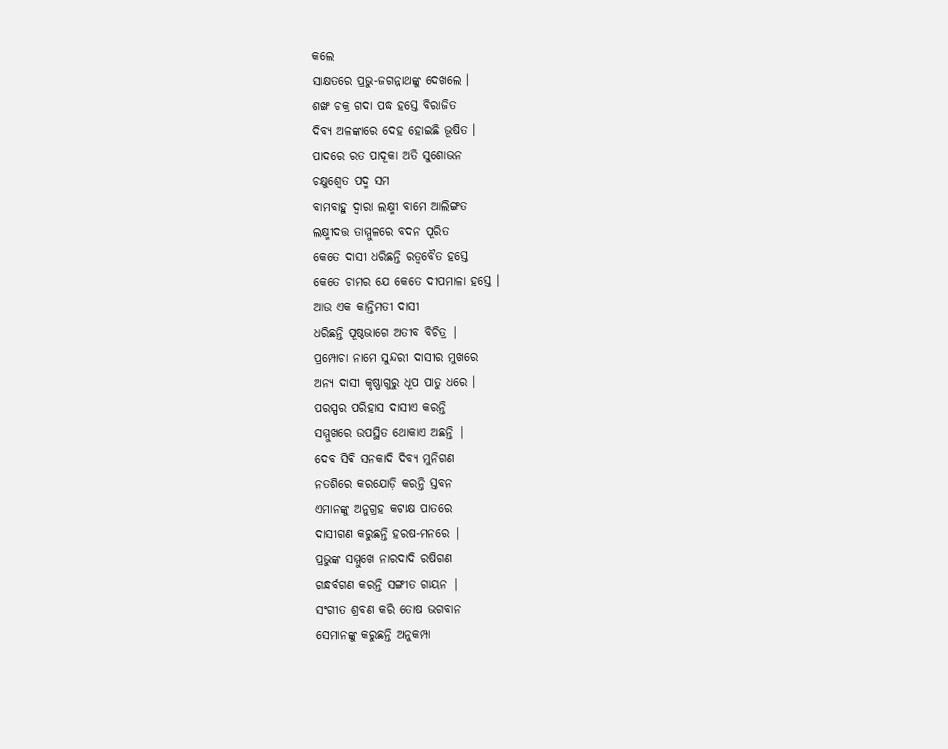କଲେ
ସାକ୍ଷତରେ ପ୍ରଭୁ-ଜଗନ୍ନାଥଙ୍କୁ ଦେଖଲେ ।
ଶଙ୍ଖ ଚକ୍ର ଗଦା ପଦ୍ଧ ହସ୍ତେ ବିରାଜିତ
ଦିବ୍ୟ ଅଳଙ୍କାରେ ଦେହ ହୋଇଛି ଭୂଷିତ ।
ପାଦରେ ରତ ପାଦୂକା ଅତି ସୁଶୋଭନ
ଚକ୍ଷୁଶ୍ବେତ ପଦ୍ମ ସମ
ବାମବାହୁ ଦ୍ଵାରା ଲକ୍ଷ୍ମୀ ବାମେ ଆଲିଙ୍ଗତ
ଲକ୍ଷ୍ମୀଦତ୍ତ ତାମ୍ମୁଳରେ ବଦନ ପୂରିତ
କେତେ ଦାସୀ ଧରିଛନ୍ତି ରତ୍ଵବୈତ ହସ୍ତେ
କେତେ ଚାମର ଯେ କେତେ ଦୀପମାଳା ହସ୍ତେ ।
ଆଉ ଏକ କାନ୍ତିମତୀ ଦାସୀ
ଧରିଛନ୍ତି ପୂଷ୍ଠଭାଗେ ଅତୀବ ବିଚିତ୍ର |
ପ୍ରମ୍ପୋଚା ନାମେ ସୁନ୍ଦରୀ ଦାସୀର ମୁଖରେ
ଅନ୍ୟ ଦାସୀ କୃଷ୍ଣାଗୁରୁ ଧୂପ ପାତୁ ଧରେ ।
ପରସ୍ପର ପରିହାସ ଦାସୀଏ କରନ୍ତି
ସମ୍ମୁଖରେ ଉପସ୍ଥିତ ଥୋକାଏ ଅଛନ୍ତି |
ଦେବ ସିଵି ସନକାଦି ଦିବ୍ୟ ମୁନିଗଣ
ନତଶିରେ କରଯୋଡ଼ି କରନ୍ତି ସ୍ତବନ
ଏମାନଙ୍କୁ ଅନୁଗ୍ରହ କଟାକ୍ଷ ପାତରେ
ଦାସୀଗଣ କରୁଛନ୍ତି ହରଷ-ମନରେ |
ପ୍ରଭୁଙ୍କ ସମ୍ମୁଖେ ନାରଦାଦି ରଷିଗଣ
ଗନ୍ଧର୍ବଗଣ କରନ୍ତି ସଙ୍ଗୀତ ଗାୟନ |
ସଂଗୀତ ଶ୍ରବଣ କରି ତୋଷ ଭଗବାନ
ସେମାନଙ୍କୁ କରୁଛନ୍ତି ଅନୁକମ୍ପା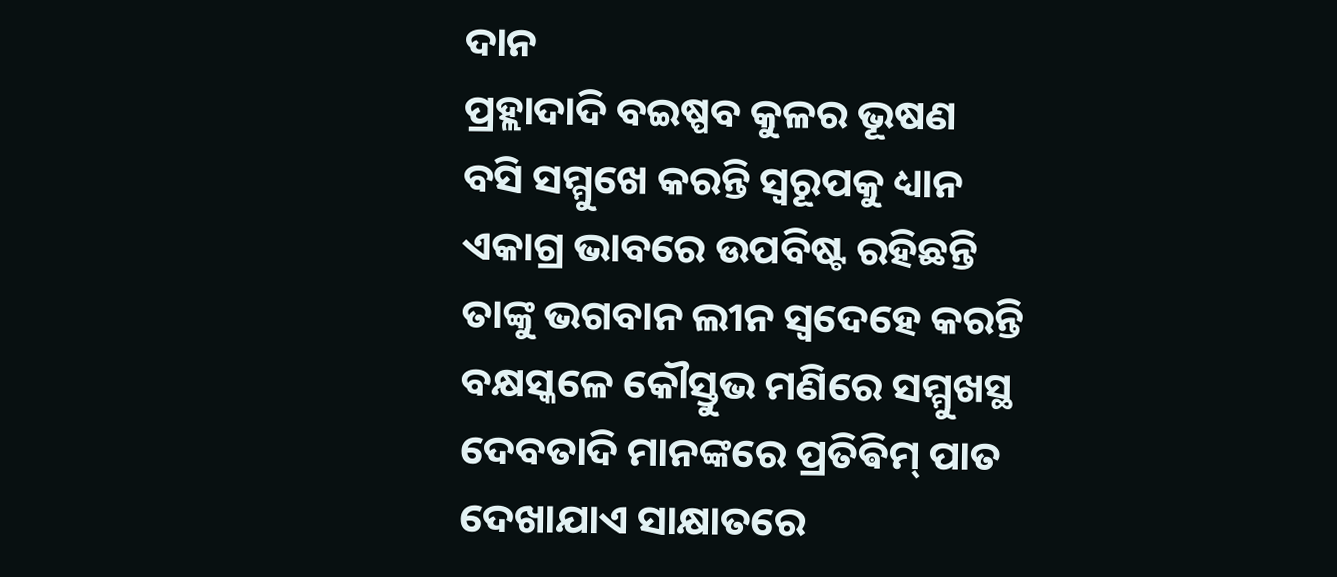ଦାନ
ପ୍ରହ୍ଲାଦାଦି ବଇଷ୍ପବ କୁଳର ଭୂଷଣ
ବସି ସମ୍ମୁଖେ କରନ୍ତି ସ୍ଵରୂପକୁ ଧ୍ୟାନ
ଏକାଗ୍ର ଭାବରେ ଉପବିଷ୍ଟ ରହିଛନ୍ତି
ତାଙ୍କୁ ଭଗବାନ ଲୀନ ସ୍ଵଦେହେ କରନ୍ତି
ବକ୍ଷସ୍କଳେ କୌସ୍ତୁଭ ମଣିରେ ସମ୍ମୁଖସ୍ଥ
ଦେବତାଦି ମାନଙ୍କରେ ପ୍ରତିଵିମ୍ ପାତ
ଦେଖାଯାଏ ସାକ୍ଷାତରେ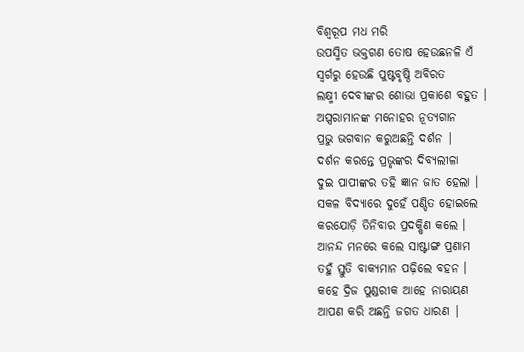ବିଶ୍ଵରୂପ ମଧ ମରି
ଉପସ୍ମିତ ଭକ୍ତଗଣ ତୋଷ ହେଉଛନଳି ଏଁ
ସ୍ବର୍ଗରୁ ହେଉଛି ପୁଷ୍ଟବୃଷ୍ଠି ଅବିରତ
ଲକ୍ଷ୍ମୀ ଦେବୀଙ୍କର ଶୋଭା ପ୍ରକାଶେ ବହୁତ ।
ଅପ୍ସରାମାନଙ୍କ ମନୋହର ନୂତ୍ୟଗାନ
ପ୍ରଭୁ ଭଗବାନ କରୁଅଛନ୍ତି ଦର୍ଶନ |
ଦର୍ଶନ କରନ୍ତେ ପ୍ରଭୃଙ୍କର ଦିବ୍ୟଲୀଳା
ଦୁଇ ପାପୀଙ୍କର ତହି ଜ୍ଞାନ ଜାତ ହେଲା ।
ସକଳ ବିଦ୍ୟାରେ ଦୁହେଁ ପଣ୍ଡିତ ହୋଇଲେ
କରଯୋଡ଼ି ତିନିବାର ପ୍ରଦକ୍ଷିଣ କଲେ ।
ଆନନ୍ଦ ମନରେ କଲେ ସାଷ୍ଟାଙ୍ଗ ପ୍ରଣାମ
ତହୁଁ ସ୍ତୁତି ବାକ୍ଯମାନ ପଢ଼ିଲେ ବହନ ।
କହେ ଦ୍ରିଜ ପୁଣ୍ଡରୀକ ଆହେ ନାରାୟଣ
ଆପଣ କରି ଅଛନ୍ତି ଜଗତ ଧାରଣ |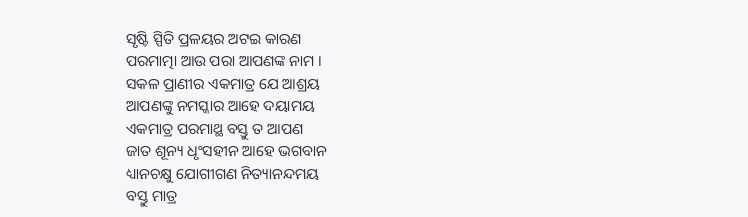ସୃଷ୍ଟି ସ୍ପିତି ପ୍ରଳୟର ଅଟଇ କାରଣ
ପରମାତ୍ମା ଆଉ ପରା ଆପଣଙ୍କ ନାମ ।
ସକଳ ପ୍ରାଣୀର ଏକମାତ୍ର ଯେ ଆଶ୍ରୟ
ଆପଣଙ୍କୁ ନମସ୍କାର ଆହେ ଦୟାମୟ
ଏକମାତ୍ର ପରମାଥ୍ଥ ବସ୍ତୁ ତ ଆପଣ
ଜାତ ଶୂନ୍ୟ ଧୃଂସହୀନ ଆହେ ଭଗବାନ
ଧ୍ୟାନଚକ୍ଷୁ ଯୋଗୀଗଣ ନିତ୍ୟାନନ୍ଦମୟ
ବସ୍ତୁ ମାତ୍ର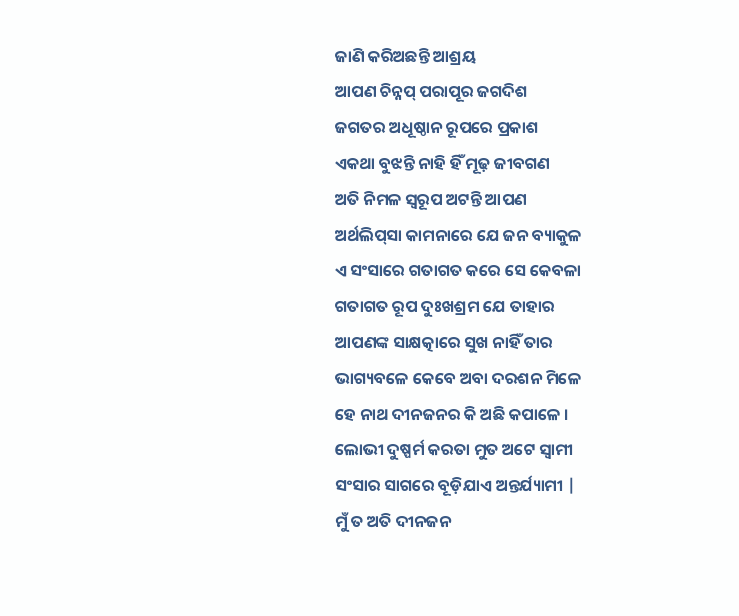ଜାଣି କରିଅଛନ୍ତି ଆଶ୍ରୟ
ଆପଣ ଚିନ୍ନପ୍ ପରାପୂର ଜଗଦିଶ
ଜଗତର ଅଧୂଷ୍ଠାନ ରୂପରେ ପ୍ରକାଶ
ଏକଥା ବୁଝନ୍ତି ନାହି ହିଁ ମୂଢ଼ ଜୀବଗଣ
ଅତି ନିମଳ ସ୍ଵରୂପ ଅଟନ୍ତି ଆପଣ
ଅର୍ଥଲିପ୍‌ସା କାମନାରେ ଯେ ଜନ ବ୍ୟାକୁଳ
ଏ ସଂସାରେ ଗତାଗତ କରେ ସେ କେବଳା
ଗତାଗତ ରୂପ ଦୁଃଖଶ୍ରମ ଯେ ତାହାର
ଆପଣଙ୍କ ସାକ୍ଷତ୍କାରେ ସୁଖ ନାହିଁ ତାର
ଭାଗ୍ୟବଳେ କେବେ ଅବା ଦରଶନ ମିଳେ
ହେ ନାଥ ଦୀନଜନର କି ଅଛି କପାଳେ ।
ଲୋଭୀ ଦୁଷ୍ପର୍ମ କରତା ମୁତ ଅଟେ ସ୍ଵାମୀ
ସଂସାର ସାଗରେ ବୂଡ଼ିଯାଏ ଅନ୍ତର୍ଯ୍ୟାମୀ |
ମୁଁ ତ ଅତି ଦୀନଜନ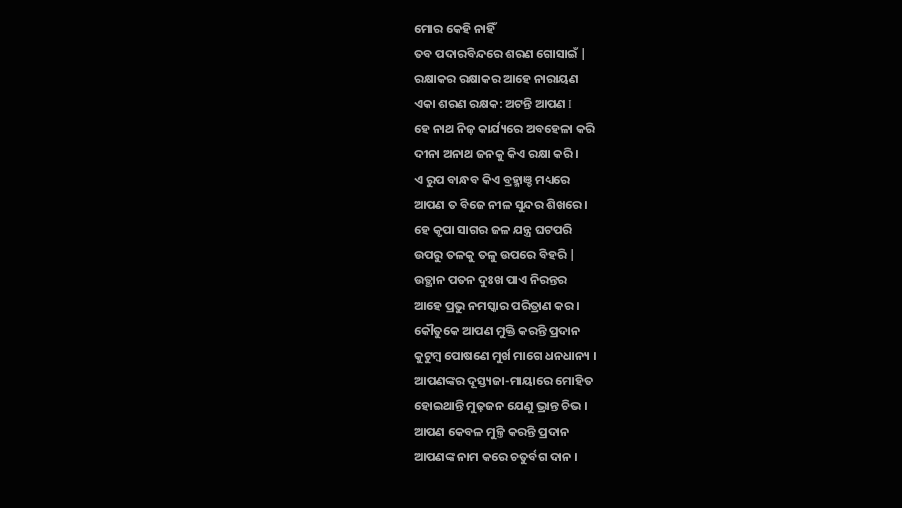ମୋର କେହି ନାହିଁ
ତବ ପଦାରବିନ୍ଦରେ ଶରଣ ଗୋସାଇଁ |
ରକ୍ଷାକର ରକ୍ଷାକର ଆହେ ନାରାୟଣ
ଏକା ଶରଣ ରକ୍ଷକ: ଅଟନ୍ତି ଆପଣ I
ହେ ନାଥ ନିଜ଼ କାର୍ଯ୍ୟରେ ଅବହେଳା କରି
ଦୀନା ଅନାଥ ଜନକୁ କିଏ ରକ୍ଷା କରି ।
ଏ ରୁପ ବାନ୍ଧବ କିଏ ବ୍ରହ୍ମାଞ୍ଡ ମଧ୍ୟରେ
ଆପଣ ତ ବିଜେ ନୀଳ ସୁନ୍ଦର ଶିଖରେ ।
ହେ କୃପା ସାଗର ଜଳ ଯନ୍ତ୍ର ଘଟପରି
ଉପରୁ ତଳକୁ ତଳୁ ଉପରେ ବିହରି |
ଉତ୍ଥାନ ପତନ ଦୁଃଖ ପାଏ ନିରନ୍ତର
ଆହେ ପ୍ରଭୁ ନମସ୍କାର ପରିତ୍ରାଣ କର ।
କୌତୁକେ ଆପଣ ମୁକ୍ତି କରନ୍ତି ପ୍ରଦାନ
କୁଟୁମ୍ବ ପୋଷଣେ ମୁର୍ଖ ମାଗେ ଧନଧାନ୍ୟ ।
ଆପଣଙ୍କର ଦୂସ୍ତ୍ୟଜା-ମାୟାରେ ମୋହିତ
ହୋଇଥାନ୍ତି ମୁଢ଼ଜନ ଯେଣୁ ଭ୍ରାନ୍ତ ଚିଭ ।
ଆପଣ କେବଳ ମୁଳ୍ତି କରନ୍ତି ପ୍ରଦାନ
ଆପଣଙ୍କ ନାମ କରେ ଚତୁର୍ବଗ ଦାନ ।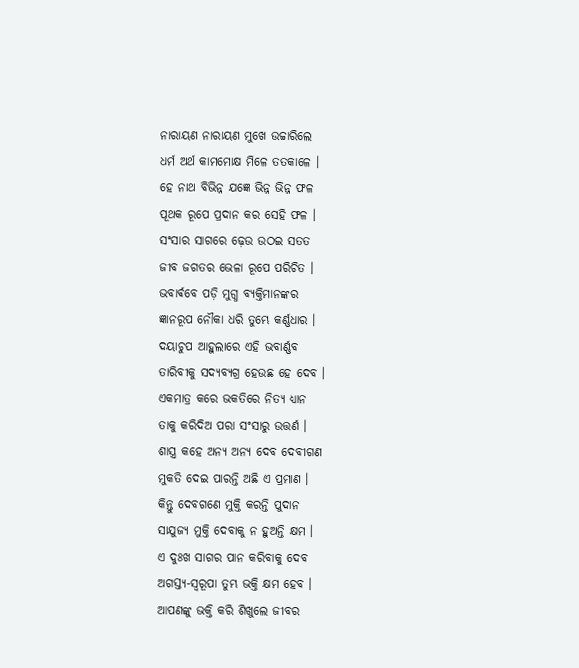ନାରାୟଣ ନାରାୟଣ ମୁଖେ ଉଚ୍ଚାରିଲେ
ଧର୍ମ ଅର୍ଥ କାମମୋକ୍ଷ ମିଳେ ତତକାଳେ ।
ହେ ନାଥ ବିଭିନ୍ନ ଯଜ୍ଞେ ଭିନ୍ନ ଭିନ୍ନ ଫଳ
ପୂଥକ ରୂପେ ପ୍ରଦାନ କର ସେହି ଫଳ ।
ସଂସାର ସାଗରେ ଢ଼େଉ ଉଠଇ ସତତ
ଜୀବ ଜଗତର ଭେଳା ରୂପେ ପରିଚିତ ।
ଭବାର୍ଵବେ ପଡ଼ି ମୁଗ୍ଧ ବ୍ୟକ୍ତିମାନଙ୍କର
ଜ୍ଞାନରୂପ ନୌକା ଧରି ତୁମ୍ଭେ କର୍ଣ୍ଣଧାର ।
ଦୟାଚୁପ ଆହୁଲାରେ ଏହି ଭବାର୍ଣ୍ଣବ
ତାରିବୀକୁ ସଦ୍ୟବ୍ୟଗ୍ର ହେଉଛ ହେ ଦେବ ।
ଏକମାତ୍ର କରେ ଭକତିରେ ନିତ୍ୟ ଧ୍ୟାନ
ତାକୁ କରିଦିଅ ପରା ସଂସାରୁ ଉତ୍ତର୍ଣ ।
ଶାସ୍ତ୍ର କହେ ଅନ୍ୟ ଅନ୍ୟ ଦେବ ଦେବୀଗଣ
ମୁକତି ଦେଇ ପାରନ୍ତି ଅଛି ଏ ପ୍ରମାଣ ।
କିନ୍ତୁ ଦେବଗଣେ ମୁକ୍ତି କରନ୍ତି ପୁଦାନ
ସାଯୁଜ୍ୟ ମୁକ୍ତି ଦେବାକୁ ନ ହୁଅନ୍ତି କ୍ଷମ ।
ଏ ଦୁଃଖ ସାଗର ପାନ କରିବାକୁ ଦେବ
ଅଗସ୍ତ୍ୟ-ସ୍ବରୂପା ତୁମ୍ଭ ଭକ୍ତି କ୍ଷମ ହେବ ।
ଆପଣଙ୍କୁ ଭକ୍ତି କରି ଶିଖୁଲେ ଜୀବର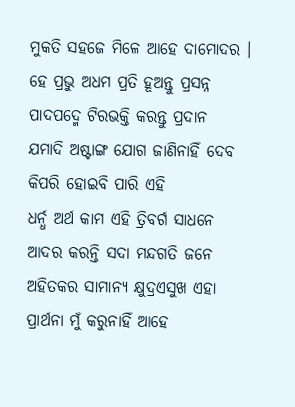ମୁକତି ସହଜେ ମିଳେ ଆହେ ଦାମୋଦର ।
ହେ ପ୍ରଭୁ ଅଧମ ପ୍ରତି ହୂଅନ୍ତୁ ପ୍ରସନ୍ନ
ପାଦପଦ୍ମେ ଟିରଭକ୍ତି କରନ୍ତୁ ପ୍ରଦାନ
ଯମାଦି ଅଷ୍ଟାଙ୍ଗ ଯୋଗ ଜାଣିନାହିଁ ଦେବ
କିପରି ହୋଇବି ପାରି ଏହି
ଧର୍ନ୍ଧ ଅର୍ଥ କାମ ଏହି ତ୍ରିବର୍ଗ ସାଧନେ
ଆଦର କରନ୍ତି ସଦା ମନ୍ଦଗତି ଜନେ
ଅହିତକର ସାମାନ୍ୟ କ୍ଷୁଦ୍ରଏସୁଖ ଏହା
ପ୍ରାର୍ଥନା ମୁଁ କରୁନାହିଁ ଆହେ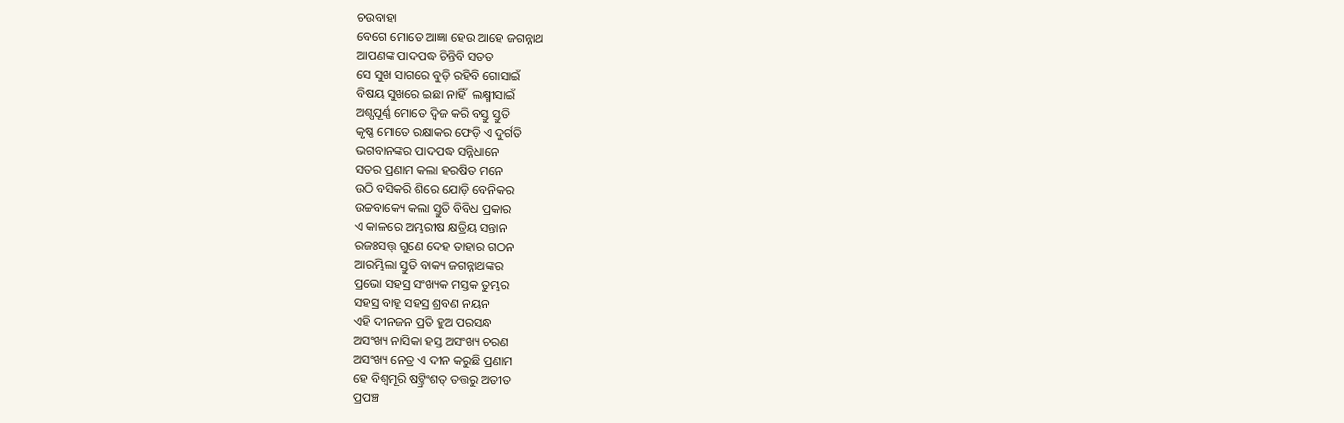ଚଉବାହା
ବେଗେ ମୋତେ ଆଜ୍ଞା ହେଉ ଆହେ ଜଗନ୍ନାଥ
ଆପଣଙ୍କ ପାଦପଦ୍ଧ ଚିନ୍ତିବି ସତତ
ସେ ସୁଖ ସାଗରେ ବୁଡ଼ି ରହିବି ଗୋସାଇଁ
ବିଷୟ ସୁଖରେ ଇଛା ନାହିଁ  ଲକ୍ଷ୍ମୀସାଇଁ
ଅଶ୍ପପୂର୍ଣ୍ଣ ମୋତେ ଦ୍ଵିଜ କରି ବସ୍ତୁ ସ୍ତୁତି
କୃଷ୍ଣ ମୋତେ ରକ୍ଷାକର ଫେଡ଼ି ଏ ଦୁର୍ଗତି
ଭଗବାନଙ୍କର ପାଦପଦ୍ଧ ସନ୍ନିଧାନେ
ସତର ପ୍ରଣାମ କଲା ହରଷିତ ମନେ
ଉଠି ବସିକରି ଶିରେ ଯୋଡ଼ି ବେନିକର
ଉଚ୍ଚବାକ୍ୟେ କଲା ସ୍ତୁତି ବିବିଧ ପ୍ରକାର
ଏ କାଳରେ ଅମ୍ଭରୀଷ କ୍ଷତ୍ରିୟ ସନ୍ତାନ
ରଜଃସତ୍ତ୍‌ ଗୁଣେ ଦେହ ତାହାର ଗଠନ
ଆରମ୍ଭିଲା ସ୍ତୁତି ବାକ୍ୟ ଜଗନ୍ନାଥଙ୍କର
ପ୍ରଭୋ ସହସ୍ର ସଂଖ୍ୟକ ମସ୍ତକ ତୁମ୍ଭର
ସହସ୍ର ବାହୂ ସହସ୍ର ଶ୍ରବଣ ନୟନ
ଏହି ଦୀନଜନ ପ୍ରତି ହୁଅ ପରସନ୍ଧ
ଅସଂଖ୍ୟ ନାସିକା ହସ୍ତ ଅସଂଖ୍ୟ ଚରଣ
ଅସଂଖ୍ୟ ନେତ୍ର ଏ ଦୀନ କରୁଛି ପ୍ରଣାମ
ହେ ବିଶ୍ଵମୂରି ଷଟ୍ତ୍ରିଂଶତ୍‌ ତତ୍ତରୁ ଅତୀତ
ପ୍ରପଞ୍ଚ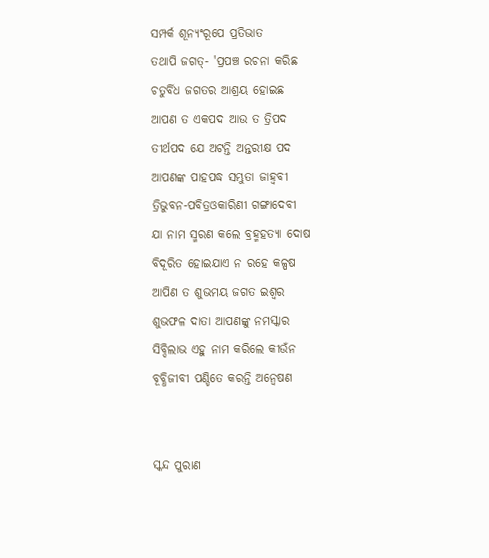ସମ୍ପର୍କ ଶୂନ୍ୟଂରୂପେ ପ୍ରତିଭାତ
ତଥାପି ଜଗତ୍‌- 'ପ୍ରପଞ୍ଚ ରଚନା କରିଛ
ଚତୁର୍ବିଧ ଜଗତର ଆଶ୍ରୟ ହୋଇଛ
ଆପଣ ତ ଏକପଦ ଆଉ ତ ତ୍ରିପଦ
ତୀର୍ଥପଦ ଯେ ଅଟନ୍ତି ଅନ୍ତରୀକ୍ଷ ପଦ
ଆପଣଙ୍କ ପାହପଦ୍ଧ ସମ୍ଭୁତା ଜାହ୍ଵବୀ
ତ୍ରିଭୁବନ-ପବିତ୍ରଓକାରିଣୀ ଗଙ୍ଗାଦେବୀ
ଯା ନାମ ସ୍ମରଣ କଲେ ବ୍ରହ୍ମହତ୍ୟା ଦୋଷ
ବିଦୂରିତ ହୋଇଯାଏ ନ ରହେ କଳ୍ପଷ
ଆପିଣ ତ ଶୁଭମୟ ଜଗତ ଇଶ୍ଵର
ଶୁଭଫଳ ଦାତା ଆପଣଙ୍କୁ ନମସ୍କାର
ସିବ୍ଦିଲାଭ ଏହୁ ନାମ କରିଲେ କୀଉଁନ
ବୂବ୍ଧିଜୀବୀ ପଣ୍ଡିତେ କରନ୍ତି ଅନ୍ବେଷଣ


ସ୍କନ୍ଦ ପୁରାଣ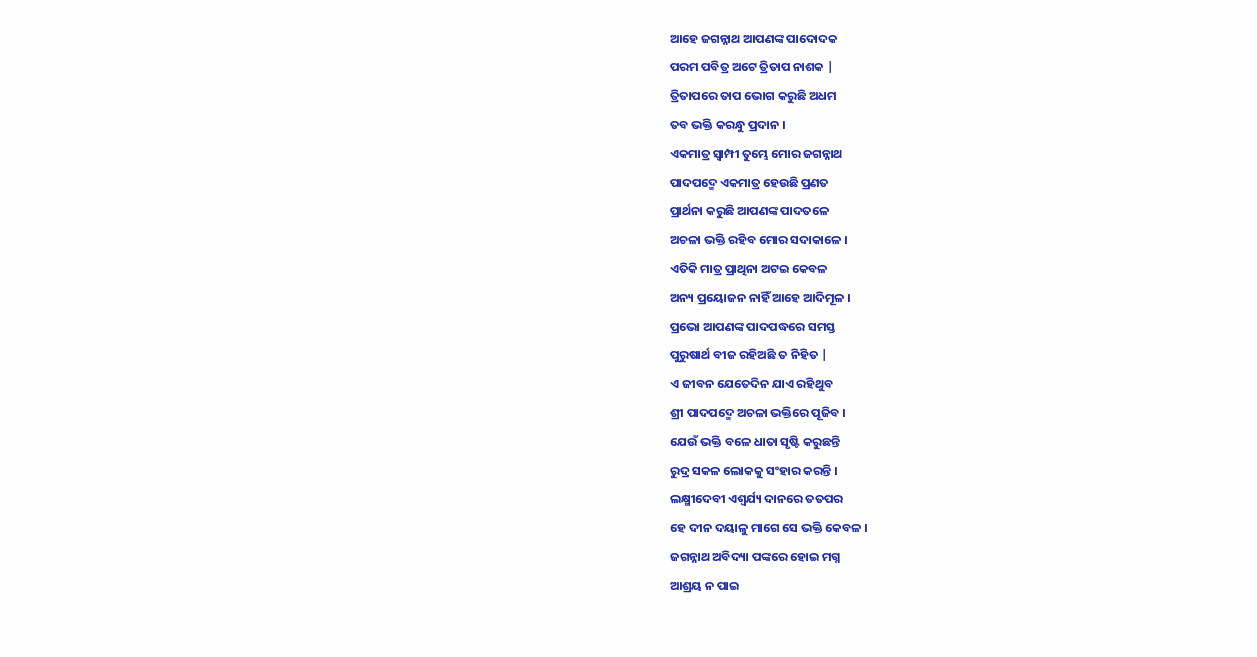ଆହେ ଜଗନ୍ନାଥ ଆପଣଙ୍କ ପାଦୋଦକ
ପରମ ପବିତ୍ର ଅଟେ ତ୍ରିତାପ ନାଶକ |
ତ୍ରିତାପରେ ତାପ ଭୋଗ କରୁଛି ଅଧମ
ତବ ଭକ୍ତି କରନ୍ଧୁ ପ୍ରଦାନ ।
ଏକମାତ୍ର ସ୍ବାମ୍ପୀ ତୁମ୍ଭେ ମୋର ଜଗନ୍ନାଥ
ପାଦପଦ୍ମେ ଏକମାତ୍ର ହେଉଛି ପ୍ରଣତ
ପ୍ରାର୍ଥନା କରୁଛି ଆପଣଙ୍କ ପାଦତଳେ
ଅଚଳା ଭକ୍ତି ରହିବ ମୋର ସଦାକାଳେ ।
ଏତିକି ମାତ୍ର ପ୍ରାଥିନା ଅଟଇ କେବଳ
ଅନ୍ୟ ପ୍ରୟୋଜନ ନାହିଁ ଆହେ ଆଦିମୂଳ ।
ପ୍ରଭୋ ଆପଣଙ୍କ ପାଦପଦ୍ଧରେ ସମସ୍ତ
ପୁରୁଷାର୍ଥ ବୀଜ ରହିଅଛି ତ ନିହିତ |
ଏ ଜୀବନ ଯେତେଦିନ ଯାଏ ରହିଥୁବ
ଶ୍ରୀ ପାଦପଦ୍ମେ ଅଚଳା ଭକ୍ତିରେ ପୂଜିବ ।
ଯେଉଁ ଭକ୍ତି ବଳେ ଧାତା ସୃଷ୍ଟି କରୁଛନ୍ତି
ରୁଦ୍ର ସକଳ ଲୋକକୁ ସଂହାର କରନ୍ତି ।
ଲକ୍ଷ୍ମୀଦେବୀ ଏଶ୍ବର୍ଯ୍ୟ ଦାନରେ ତତପର
ହେ ଦୀନ ଦୟାଳୁ ମାଗେ ସେ ଭକ୍ତି କେବଳ ।
ଜଗନ୍ନାଥ ଅବିଦ୍ୟା ପଙ୍କରେ ହୋଇ ମଗ୍ନ
ଆଶ୍ରୟ ନ ପାଇ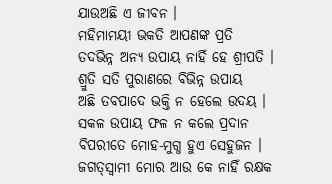ଯାଉଅଛି ଏ ଜୀବନ ।
ମହିମାମୟୀ ଭକତି ଆପଣଙ୍କ ପ୍ରତି
ତଦଭିନ୍ନ ଅନ୍ୟ ଉପାୟ ନାହିଁ ହେ ଶ୍ରୀପତି ।
ଶ୍ରୁତି ସତି ପୁରାଣରେ ବିଭିନ୍ନ ଉପାୟ
ଅଛି ତବପାଦେ ଭକ୍ତି ନ ହେଲେ ଉଦୟ ।
ସକଳ ଉପାୟ ଫଳ ନ କଲେ ପ୍ରଦାନ
ବିପରୀତେ ମୋହ-ମୁଗ୍ଧ ହୁଏ ସେହୁଜନ ।
ଜଗତ୍‌ସ୍ବାମୀ ମୋର ଆଉ କେ ନାହିଁ ରକ୍ଷକ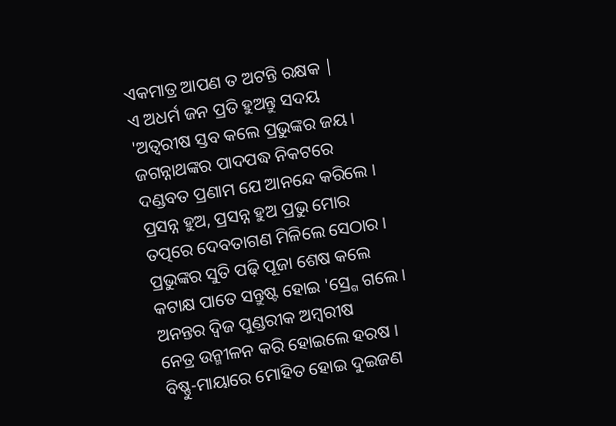ଏକମାତ୍ର ଆପଣ ତ ଅଟନ୍ତି ରକ୍ଷକ |
ଏ ଅଧର୍ମ ଜନ ପ୍ରତି ହୁଅନ୍ତୁ ସଦୟ
'ଅତ୍ବରୀଷ ସ୍ତବ କଲେ ପ୍ରଭୁଙ୍କର ଜୟ ।
ଜଗନ୍ନାଥଙ୍କର ପାଦପଦ୍ଧ ନିକଟରେ
ଦଣ୍ଡବତ ପ୍ରଣାମ ଯେ ଆନନ୍ଦେ କରିଲେ ।
ପ୍ରସନ୍ନ ହୁଅ, ପ୍ରସନ୍ନ ହୁଅ ପ୍ରଭୁ ମୋର
ତତ୍ପରେ ଦେବତାଗଣ ମିଳିଲେ ସେଠାର ।
ପ୍ରଭୁଙ୍କର ସୁତି ପଢ଼ି ପୂଜା ଶେଷ କଲେ
କଟାକ୍ଷ ପାତେ ସନ୍ତୁଷ୍ଟ ହୋଇ 'ସ୍ର୍ଗେ ଗଲେ ।
ଅନନ୍ତର ଦ୍ଵିଜ ପୁଣ୍ଡରୀକ ଅମ୍ବରୀଷ
ନେତ୍ର ଉନ୍ମୀଳନ କରି ହୋଇଲେ ହରଷ ।
ବିଷ୍ଣୁ-ମାୟାରେ ମୋହିତ ହୋଇ ଦୁଇଜଣ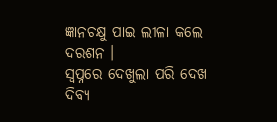ଜ୍ଞାନଚକ୍ଷୁ ପାଇ ଲୀଳା କଲେ ଦରଶନ ।
ସ୍ବପ୍ନରେ ଦେଖୁଲା ପରି ଦେଖ ଦିବ୍ୟ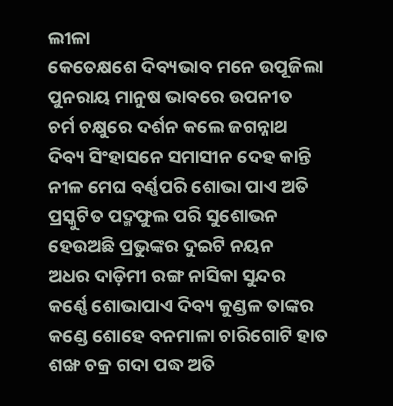ଲୀଳା
କେତେକ୍ଷଶେ ଦିବ୍ୟଭାବ ମନେ ଉପୂଜିଲା
ପୁନରାୟ ମାନୁଷ ଭାବରେ ଉପନୀତ
ଚର୍ମ ଚକ୍ଷୁରେ ଦର୍ଶନ କଲେ ଜଗନ୍ନାଥ
ଦିବ୍ୟ ସିଂହାସନେ ସମାସୀନ ଦେହ କାନ୍ତି
ନୀଳ ମେଘ ବର୍ଣ୍ଣପରି ଶୋଭା ପାଏ ଅତି
ପ୍ରସ୍କୁଟିତ ପଦ୍ମଫୁଲ ପରି ସୁଶୋଭନ
ହେଉଅଛି ପ୍ରଭୁଙ୍କର ଦୁଇଟି ନୟନ
ଅଧର ଦାଡ଼ିମୀ ରଙ୍ଗ ନାସିକା ସୁନ୍ଦର
କର୍ଣ୍ଣେ ଶୋଭାପାଏ ଦିବ୍ୟ କୁଣ୍ଡଳ ତାଙ୍କର
କଣ୍ଡେ ଶୋହେ ବନମାଳା ଚାରିଗୋଟି ହାତ
ଶଙ୍ଖ ଚକ୍ର ଗଦା ପଦ୍ଧ ଅତି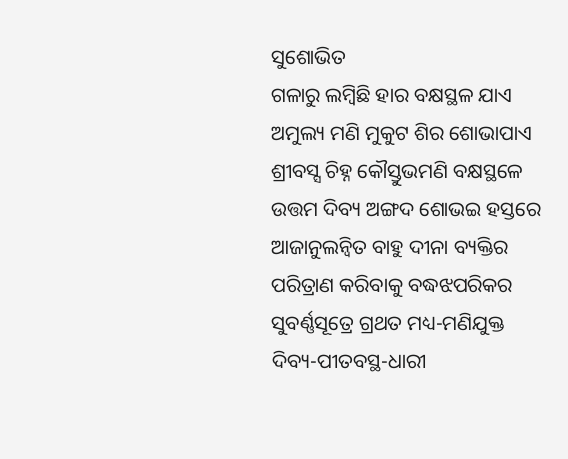ସୁଶୋଭିତ
ଗଳାରୁ ଲମ୍ବିଛି ହାର ବକ୍ଷସ୍ଥଳ ଯାଏ
ଅମୁଲ୍ୟ ମଣି ମୁକୁଟ ଶିର ଶୋଭାପାଏ
ଶ୍ରୀବସ୍ସ ଚିହ୍ନ କୌସ୍ତୁଭମଣି ବକ୍ଷସ୍ଥଳେ
ଉତ୍ତମ ଦିବ୍ୟ ଅଙ୍ଗଦ ଶୋଭଇ ହସ୍ତରେ
ଆଜାନୁଲନ୍ବିତ ବାହୁ ଦୀନା ବ୍ୟକ୍ତିର
ପରିତ୍ରାଣ କରିବାକୁ ବଦ୍ଧଝପରିକର
ସୁବର୍ଣ୍ଣସୂତ୍ରେ ଗ୍ରଥତ ମଧ୍ୟ-ମଣିଯୁକ୍ତ
ଦିବ୍ୟ-ପୀତବସ୍ଥ-ଧାରୀ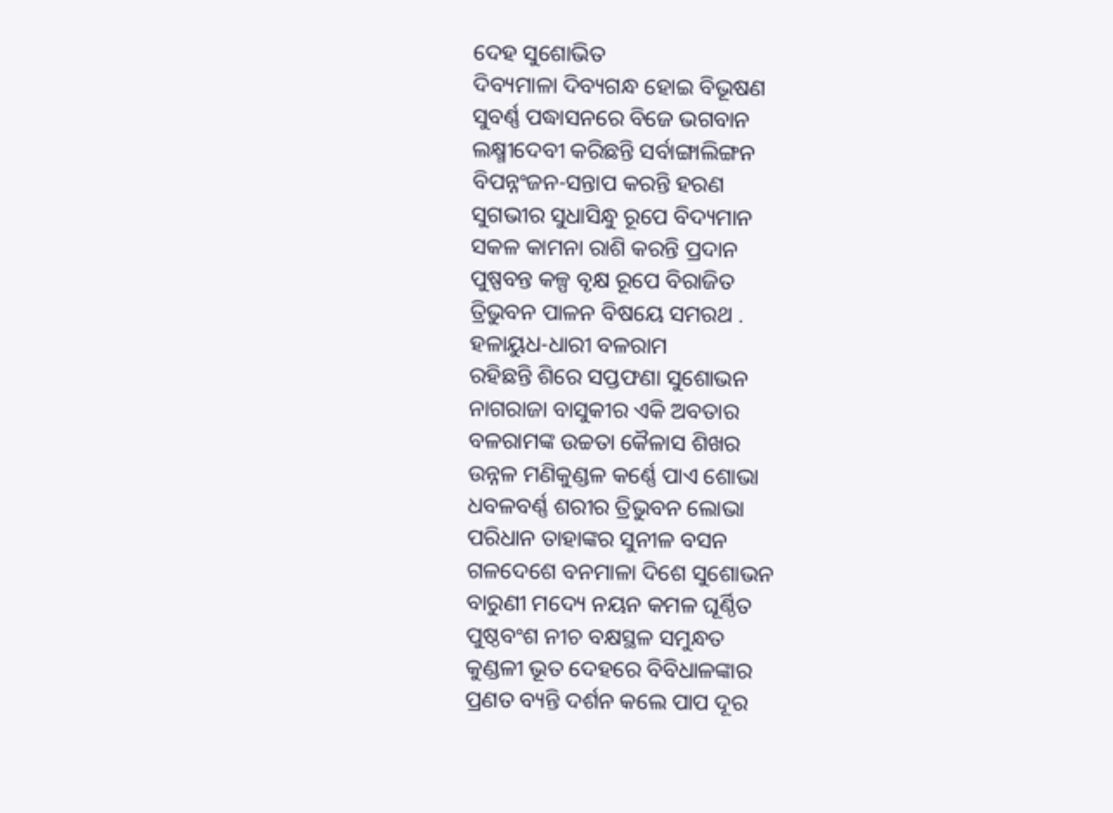ଦେହ ସୁଶୋଭିତ
ଦିବ୍ୟମାଳା ଦିବ୍ୟଗନ୍ଧ ହୋଇ ବିଭୂଷଣ
ସୁବର୍ଣ୍ଣ ପଦ୍ଧାସନରେ ବିଜେ ଭଗବାନ
ଲକ୍ଷ୍ମୀଦେବୀ କରିଛନ୍ତି ସର୍ବାଙ୍ଗାଲିଙ୍ଗନ
ବିପନ୍ନଂଜନ-ସନ୍ତାପ କରନ୍ତି ହରଣ
ସୁଗଭୀର ସୁଧାସିନ୍ଧୁ ରୂପେ ବିଦ୍ୟମାନ
ସକଳ କାମନା ରାଶି କରନ୍ତି ପ୍ରଦାନ
ପୁଷ୍ପବନ୍ତ କଳ୍ପ ବୃକ୍ଷ ରୂପେ ବିରାଜିତ
ତ୍ରିଭୁବନ ପାଳନ ବିଷୟେ ସମରଥ .
ହଳାୟୁଧ-ଧାରୀ ବଳରାମ
ରହିଛନ୍ତି ଶିରେ ସପ୍ତଫଣା ସୁଶୋଭନ
ନାଗରାଜା ବାସୁକୀର ଏକି ଅବତାର
ବଳରାମଙ୍କ ଉଚ୍ଚତା କୈଳାସ ଶିଖର
ଉନ୍ନଳ ମଣିକୁଣ୍ଡଳ କର୍ଣ୍ଣେ ପାଏ ଶୋଭା
ଧବଳବର୍ଣ୍ଣ ଶରୀର ତ୍ରିଭୁବନ ଲୋଭା
ପରିଧାନ ତାହାଙ୍କର ସୁନୀଳ ବସନ
ଗଳଦେଶେ ବନମାଳା ଦିଶେ ସୁଶୋଭନ
ବାରୁଣୀ ମଦ୍ୟେ ନୟନ କମଳ ଘୂର୍ଣ୍ଠିତ
ପୁଷ୍ଠବଂଶ ନୀଚ ବକ୍ଷସ୍ଥଳ ସମୁନ୍ଧତ
କୁଣ୍ଡଳୀ ଭୂତ ଦେହରେ ବିବିଧାଳଙ୍କାର
ପ୍ରଣତ ବ୍ୟନ୍ତି ଦର୍ଶନ କଲେ ପାପ ଦୂର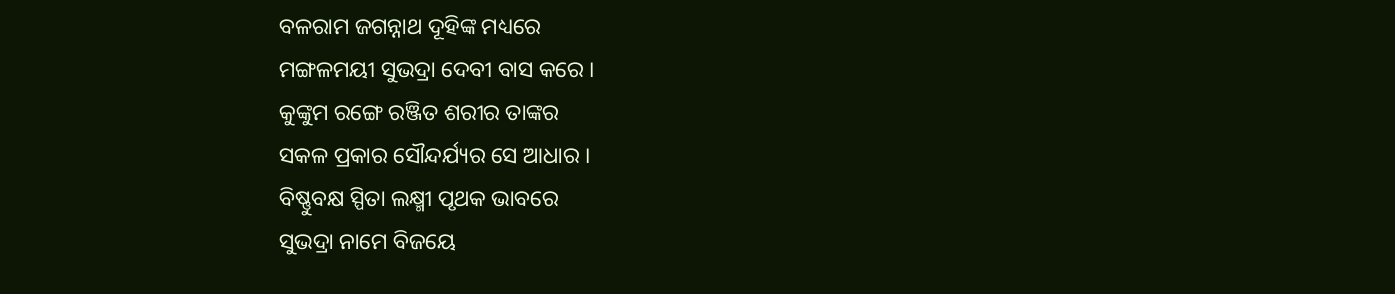ବଳରାମ ଜଗନ୍ନାଥ ଦୂହିଙ୍କ ମଧ୍ୟରେ
ମଙ୍ଗଳମୟୀ ସୁଭଦ୍ରା ଦେବୀ ବାସ କରେ ।
କୁଙ୍କୁମ ରଙ୍ଗେ ରଞ୍ଜିତ ଶରୀର ତାଙ୍କର
ସକଳ ପ୍ରକାର ସୌନ୍ଦର୍ଯ୍ୟର ସେ ଆଧାର ।
ବିଷ୍ଣୁବକ୍ଷ ସ୍ପିତା ଲକ୍ଷ୍ମୀ ପୃଥକ ଭାବରେ
ସୁଭଦ୍ରା ନାମେ ବିଜୟେ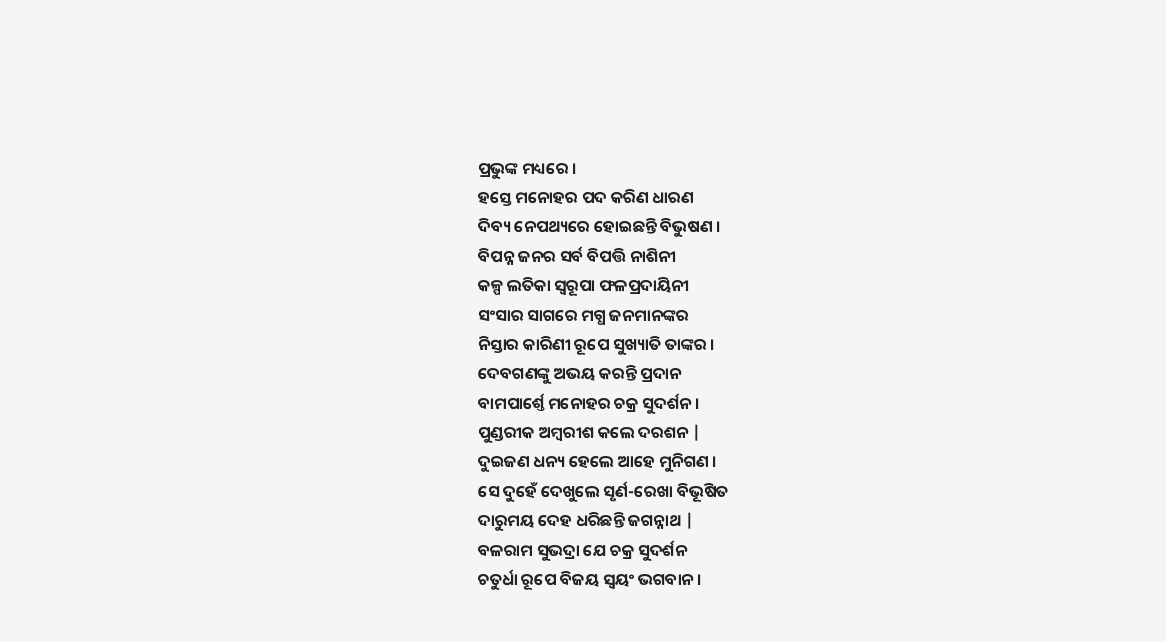ପ୍ରଭୁଙ୍କ ମଧ୍ୟରେ ।
ହସ୍ତେ ମନୋହର ପଦ କରିଣ ଧାରଣ
ଦିବ୍ୟ ନେପଥ୍ୟରେ ହୋଇଛନ୍ତି ବିଭୁଷଣ ।
ବିପନ୍ନ ଜନର ସର୍ବ ବିପତ୍ତି ନାଶିନୀ
କଳ୍ପ ଲତିକା ସ୍ଵରୂପା ଫଳପ୍ରଦାୟିନୀ
ସଂସାର ସାଗରେ ମଗ୍ଧ ଜନମାନଙ୍କର
ନିସ୍ତାର କାରିଣୀ ରୂପେ ସୁଖ୍ୟାତି ତାଙ୍କର ।
ଦେବଗଣଙ୍କୁ ଅଭୟ କରନ୍ତି ପ୍ରଦାନ
ବାମପାର୍ଶ୍ତେ ମନୋହର ଚକ୍ର ସୁଦର୍ଶନ ।
ପୁଣ୍ଡରୀକ ଅମ୍ବରୀଶ କଲେ ଦରଶନ |
ଦୁଇଜଣ ଧନ୍ୟ ହେଲେ ଆହେ ମୁନିଗଣ ।
ସେ ଦୁହେଁ ଦେଖୁଲେ ସୃର୍ଣ-ରେଖା ବିଭୂଷିତ
ଦାରୁମୟ ଦେହ ଧରିଛନ୍ତି ଜଗନ୍ନାଥ |
ବଳରାମ ସୁଭଦ୍ରା ଯେ ଚକ୍ର ସୁଦର୍ଶନ
ଚତୁର୍ଧା ରୂପେ ବିଜୟ ସ୍ବୟଂ ଭଗବାନ ।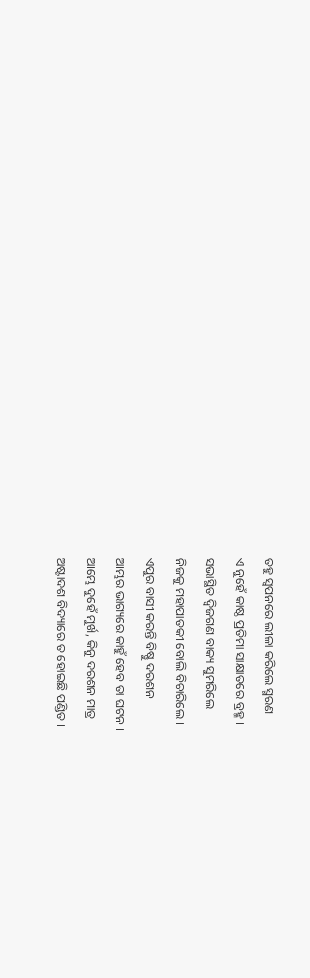ତହୁ ସ୍ଵପନରେ ଲୀଳା କରିଲେ ସ୍ମରଣ
ଏ ନୁହେଁ କାଷ୍ଠ ପ୍ରତିମା ସାକ୍ଷାତରେ ବ୍ରହ୍ମ ।
ସଭାସ୍ଥିତ ଦ୍ଵିଜଗଣ ବାକ୍ୟ ସୁମରିଲେ
ନିଜକୁ ମହାପାତକୀ ବୋଲି ବିଚାରିଲେ ।
ଏପୁର ବାସୀ କରନ୍ତି ବିଷ୍ଣୁ ଦରଶନ
ଆମ୍ଭର ଭାଗ୍ୟରେ କାହୁଁ ହେବ ତା ଘଟନ ।
ଆମ୍ଭେ ଦୁହେଁ ମୁର୍ଖ, କିନୁ ଦରଶନ ମାତ୍ର
ଅଷ୍ଟାଦଶ ବିଦ୍ୟାରେ ତ ହୋଇଛି ପଣ୍ଡିତ ।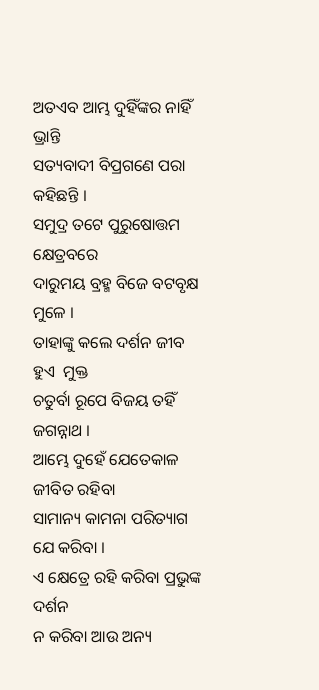ଅତଏବ ଆମ୍ଭ ଦୁହିଁଙ୍କର ନାହିଁ ଭ୍ରାନ୍ତି
ସତ୍ୟବାଦୀ ବିପ୍ରଗଣେ ପରା କହିଛନ୍ତି ।
ସମୁଦ୍ର ତଟେ ପୁରୁଷୋତ୍ତମ କ୍ଷେତ୍ରବରେ
ଦାରୁମୟ ବ୍ରହ୍ମ ବିଜେ ବଟବୃକ୍ଷ ମୁଳେ ।
ତାହାଙ୍କୁ କଲେ ଦର୍ଶନ ଜୀବ ହୁଏ  ମୁକ୍ତ
ଚତୁର୍ବା ରୂପେ ବିଜୟ ତହିଁ ଜଗନ୍ନାଥ ।
ଆମ୍ଭେ ଦୁହେଁ ଯେତେକାଳ ଜୀବିତ ରହିବା
ସାମାନ୍ୟ କାମନା ପରିତ୍ୟାଗ ଯେ କରିବା ।
ଏ କ୍ଷେତ୍ରେ ରହି କରିବା ପ୍ରଭୁଙ୍କ ଦର୍ଶନ
ନ କରିବା ଆଉ ଅନ୍ୟ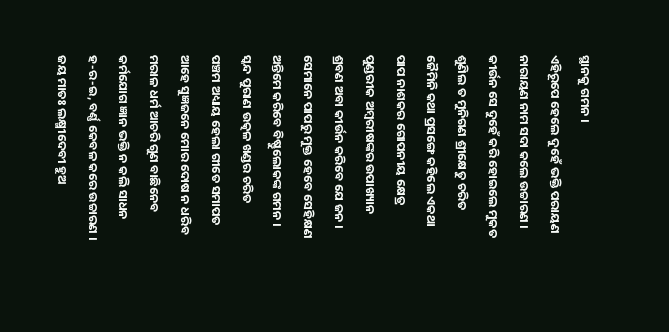ସ୍ଥାନକୁ ଗମନ ।
ଏହିରୂପେ ହେଲେ ଦୁହେଁ ଭକ୍ତି ପରାୟଣ
ନାରାୟଣ ନାମ ସଦା କଲେ ଉଚ୍ଚାରଣ ।
କୀର୍ଉନ ସେ ଦୁହେଁ କରି ହୋଇଲେ ମୁକତ
ଶୁଣିଲ ତ ମୁନିଗଣ ଶ୍ରୀକ୍ଷେତୁ ଚରିତ
ଜୈମିନି କଥା ପ୍ରସଙ୍ଗେ କହିଲେ ଏକଥା
ପାପ ନାଶକର ଗୋପନୀୟ କ୍ଷେତ୍ର
ପୁଣ୍ଡରୀକ ଅମ୍ବରୀଷଙ୍କର ଉପାଖ୍ୟାନ
ଶ୍ରବଣ ଅବା କୀର୍ଉନ କରିବେ ଯେ ଜନ ।
ସେମାନେ ପାପରୁ ମୁକ୍ତ ହେବେ ସେହିକ୍ଷଣ
ଅନ୍ତିମେ କରିବେ ବିଷ୍ଣୁଲୋକଙ୍କ ଗମନ ।
ସ୍କନ୍ଦ ପୁରାଣ ଉତ୍କଳ ଖଣ୍ଡର ଚରିତ
ପଞ୍ଚମ ଅଧ୍ୟାୟ ହେଲା ଗୀତେ ସମାପତ
ଆହେ ସୁଜ୍ଞଜନେ ମୋର ଦୋଷ ନ ଧରିବ
ମରାଳ ଧର୍ମ ଆଚରି ଗୁଣ ବାଛିନେବ
କର୍ମଯୋଗ ଜ୍ଞାନ ଭକ୍ତି ନ କଲି ସାଧନ
ହ-ର-ଇ, ବର୍ଣ୍ଣ କେବଳ କରେ ଉଚ୍ଚାରଣ ।
ଜୟ ମାତଃ ଲକ୍ଷ୍ମୀଦେବୀ ହୁଅ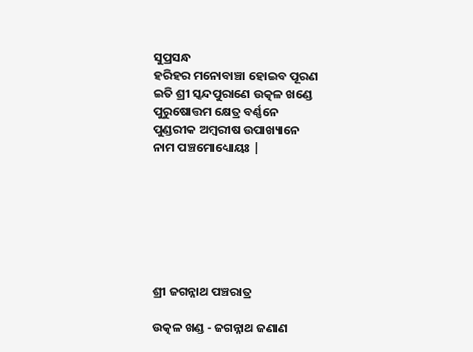ସୁପ୍ରସନ୍ଧ
ହରିହର ମନୋବାଞ୍ଚା ହୋଇବ ପୂରଣ
ଇତି ଶ୍ରୀ ସ୍କନ୍ଦପୁରାଣେ ଉତ୍କଳ ଖଣ୍ଡେ
ପୁରୁଷୋତ୍ତମ କ୍ଷେତ୍ର ବର୍ଣ୍ଣନେ
ପୁଣ୍ଡରୀକ ଅମ୍ବରୀଷ ଉପାଖ୍ୟାନେ
ନାମ ପଞ୍ଚମୋଧ୍ୟୋୟଃ |







ଶ୍ରୀ ଜଗନ୍ନାଥ ପଞ୍ଚରାତ୍ର

ଉତ୍କଳ ଖଣ୍ଡ - ଜଗନ୍ନାଥ ଜଣାଣ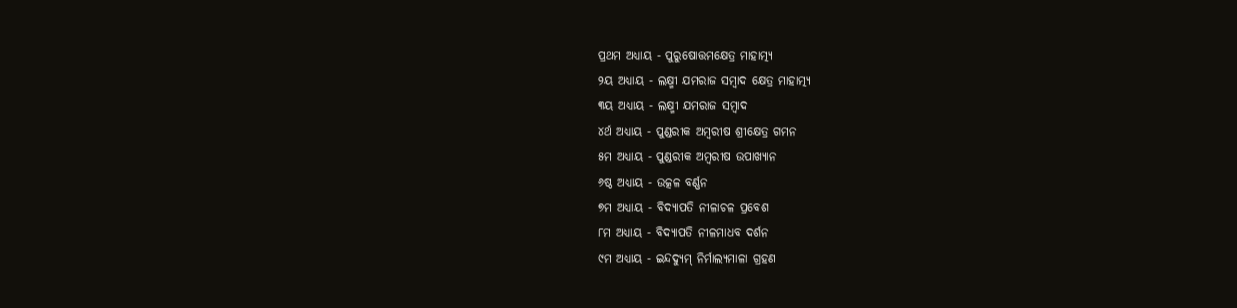ପ୍ରଥମ ଅଧ୍ୟାୟ - ପୁରୁଷୋତ୍ତମକ୍ଷେତ୍ର ମାହାତ୍ମ୍ୟ
୨ୟ ଅଧ୍ୟାୟ - ଲକ୍ଷ୍ମୀ ଯମରାଜ ସମ୍ବାଦ କ୍ଷେତ୍ର ମାହାତ୍ମ୍ୟ
୩ୟ ଅଧ୍ୟାୟ - ଲକ୍ଷ୍ମୀ ଯମରାଜ ସମ୍ବାଦ
୪ର୍ଥ ଅଧ୍ୟାୟ - ପୁଣ୍ଡରୀକ ଅମ୍ବରୀଷ ଶ୍ରୀକ୍ଷେତ୍ର ଗମନ
୫ମ ଅଧ୍ୟାୟ - ପୁଣ୍ଡରୀକ ଅମ୍ବରୀଷ ଉପାଖ୍ୟାନ
୬ଷ୍ଠ ଅଧ୍ୟାୟ - ଉତ୍କଳ ବର୍ଣ୍ଣନ
୭ମ ଅଧ୍ୟାୟ - ବିଦ୍ୟାପତି ନୀଳାଚଳ ପ୍ରବେଶ
୮ମ ଅଧ୍ୟାୟ - ବିଦ୍ୟାପତି ନୀଳମାଧବ ଦର୍ଶନ
୯ମ ଅଧ୍ୟାୟ - ଇନ୍ଦଦ୍ୟୁମ୍ ନିର୍ମାଲ୍ୟମାଳା ଗ୍ରହଣ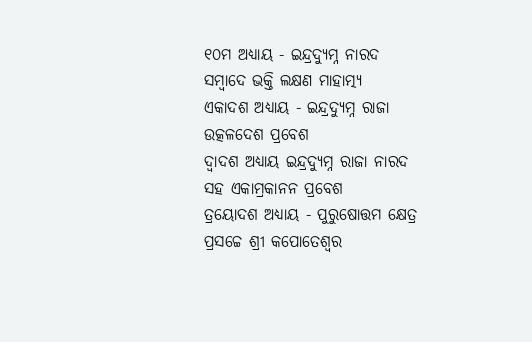୧୦ମ ଅଧ୍ୟାୟ - ଇନ୍ଦ୍ରଦ୍ୟୁମ୍ନ ନାରଦ ସମ୍ବାଦେ ଭକ୍ତି ଲକ୍ଷଣ ମାହାତ୍ମ୍ୟ
ଏକାଦଶ ଅଧ୍ୟାୟ - ଇନ୍ଦ୍ରଦ୍ୟୁମ୍ନ ରାଜା ଉତ୍କଳଦେଶ ପ୍ରବେଶ
ଦ୍ବାଦଶ ଅଧ୍ୟାୟ ଇନ୍ଦ୍ରଦ୍ୟୁମ୍ନ ରାଜା ନାରଦ ସହ ଏକାମ୍ରକାନନ ପ୍ରବେଶ
ତ୍ରୟୋଦଶ ଅଧ୍ୟାୟ - ପୁରୁଷୋତ୍ତମ କ୍ଷେତ୍ର ପ୍ରସଚ୍ଚେ ଶ୍ରୀ କପୋତେଶ୍ଵର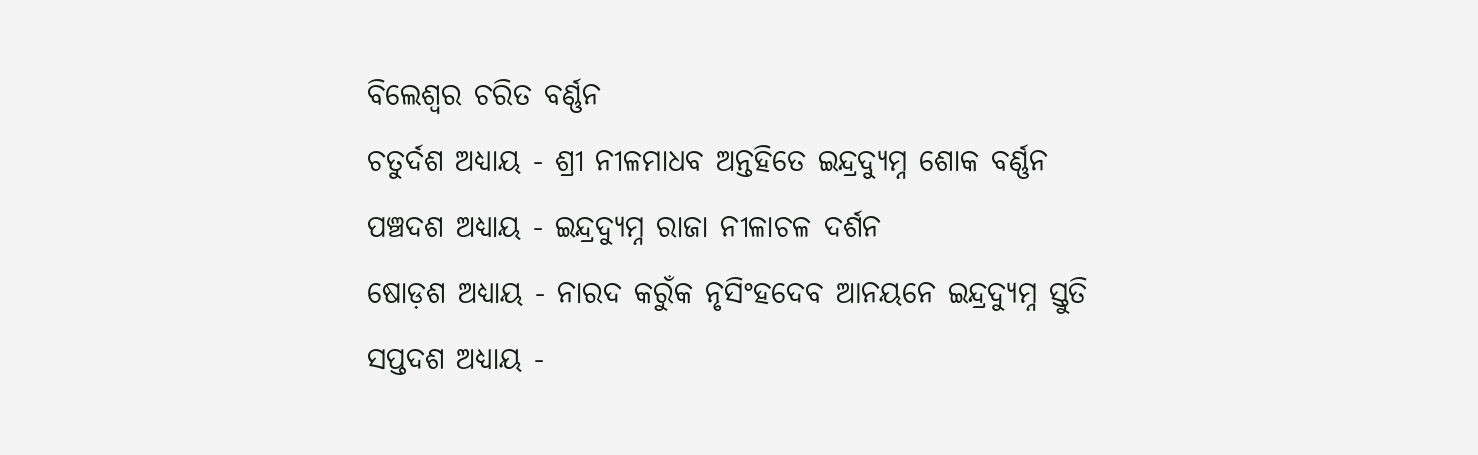ବିଲେଶ୍ଵର ଚରିତ ବର୍ଣ୍ଣନ
ଚତୁର୍ଦଶ ଅଧ୍ୟାୟ - ଶ୍ରୀ ନୀଳମାଧବ ଅନ୍ତହିତେ ଇନ୍ଦ୍ରଦ୍ୟୁମ୍ନ ଶୋକ ବର୍ଣ୍ଣନ
ପଞ୍ଚଦଶ ଅଧ୍ୟାୟ - ଇନ୍ଦ୍ରଦ୍ୟୁମ୍ନ ରାଜା ନୀଳାଚଳ ଦର୍ଶନ
ଷୋଡ଼ଶ ଅଧ୍ୟାୟ - ନାରଦ କରୁଁକ ନୃସିଂହଦେବ ଆନୟନେ ଇନ୍ଦ୍ରଦ୍ୟୁମ୍ନ ସ୍ତୁତି
ସପ୍ତଦଶ ଅଧ୍ୟାୟ -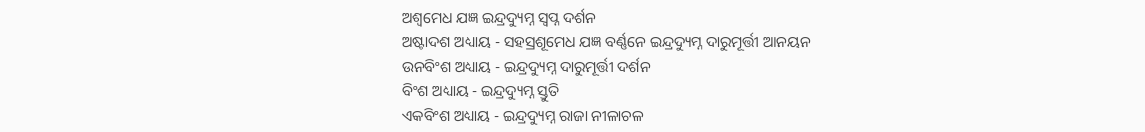ଅଶ୍ଵମେଧ ଯଜ୍ଞ ଇନ୍ଦ୍ରଦ୍ୟୁମ୍ନ ସ୍ଵପ୍ନ ଦର୍ଶନ
ଅଷ୍ଟାଦଶ ଅଧ୍ୟାୟ - ସହସ୍ରଶୂମେଧ ଯଜ୍ଞ ବର୍ଣ୍ଣନେ ଇନ୍ଦ୍ରଦ୍ୟୁମ୍ନ ଦାରୁମୂର୍ତ୍ତୀ ଆନୟନ
ଉନବିଂଶ ଅଧ୍ୟାୟ - ଇନ୍ଦ୍ରଦ୍ୟୁମ୍ନ ଦାରୁମୂର୍ତ୍ତୀ ଦର୍ଶନ
ବିଂଶ ଅଧ୍ୟାୟ - ଇନ୍ଦ୍ରଦ୍ୟୁମ୍ନ ସ୍ତୁତି
ଏକବିଂଶ ଅଧ୍ୟାୟ - ଇନ୍ଦ୍ରଦ୍ୟୁମ୍ନ ରାଜା ନୀଳାଚଳ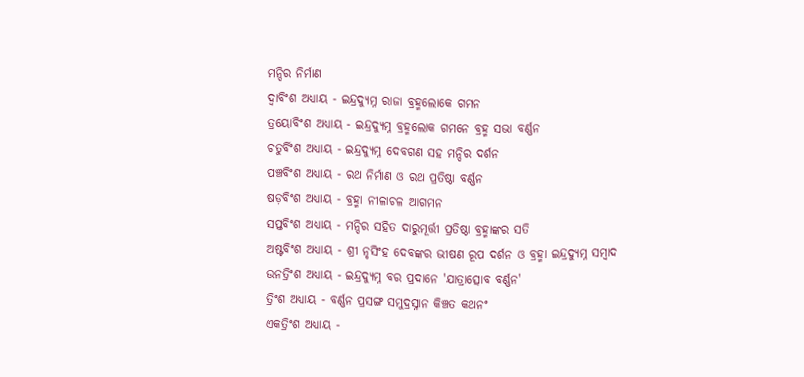ମନ୍ଦିର ନିର୍ମାଣ
ଦ୍ଵାବିଂଶ ଅଧ୍ୟାୟ - ଇନ୍ଦ୍ରଦ୍ୟୁମ୍ନ ରାଜା ବ୍ରହ୍ମଲୋକେ ଗମନ
ତ୍ରୟୋବିଂଶ ଅଧ୍ୟାୟ - ଇନ୍ଦ୍ରଦ୍ୟୁମ୍ନ ବ୍ରହ୍ମଲୋକ ଗମନେ ବ୍ରହ୍ମ ସଭା ବର୍ଣ୍ଣନ
ଚତୁର୍ବିଂଶ ଅଧ୍ୟାୟ - ଇନ୍ଦ୍ରଦ୍ୟୁମ୍ନ ଦେବଗଣ ସହ ମନ୍ଦିର ଦର୍ଶନ
ପଞ୍ଚବିଂଶ ଅଧ୍ୟାୟ - ରଥ ନିର୍ମାଣ ଓ ରଥ ପ୍ରତିଷ୍ଠା ବର୍ଣ୍ଣନ
ଷଡ଼ବିଂଶ ଅଧ୍ୟାୟ - ବ୍ରହ୍ମା ନୀଳାଚଳ ଆଗମନ
ସପ୍ତବିଂଶ ଅଧ୍ୟାୟ - ମନ୍ଦିର ସହିତ ଦାରୁମୂର୍ତ୍ତୀ ପ୍ରତିଷ୍ଠା ବ୍ରହ୍ମାଙ୍କର ସତି
ଅଷ୍ଟବିଂଶ ଅଧ୍ୟାୟ - ଶ୍ରୀ ନୃସିଂହ ଦେବଙ୍କର ଭୀଷଣ ରୂପ ଦର୍ଶନ ଓ ବ୍ରହ୍ମା ଇନ୍ଦ୍ରଦ୍ୟୁମ୍ନ ସମ୍ବାଦ
ଉନତ୍ରିଂଶ ଅଧ୍ୟାୟ - ଇନ୍ଦ୍ରଦ୍ୟୁମ୍ନ ବର ପ୍ରଦାନେ 'ଯାତ୍ରାତ୍ସୋବ ବର୍ଣ୍ଣନ'
ତ୍ରିଂଶ ଅଧ୍ୟାୟ - ବର୍ଣ୍ଣନ ପ୍ରସଙ୍ଗ ସମୁଦ୍ରସ୍ନାନ କିଞ୍ଚତ କଥନଂ
ଏକତ୍ରିଂଶ ଅଧ୍ୟାୟ -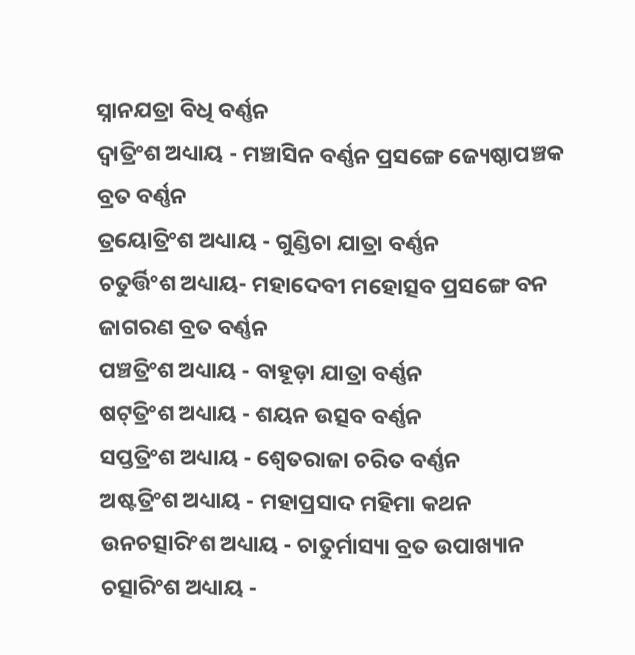ସ୍ନାନଯତ୍ରା ବିଧି ବର୍ଣ୍ଣନ
ଦ୍ଵାତ୍ରିଂଶ ଅଧ୍ୟାୟ - ମଞ୍ଚାସିନ ବର୍ଣ୍ଣନ ପ୍ରସଙ୍ଗେ ଜ୍ୟେଷ୍ଠାପଞ୍ଚକ ବ୍ରତ ବର୍ଣ୍ଣନ
ତ୍ରୟୋତ୍ରିଂଶ ଅଧ୍ୟାୟ - ଗୁଣ୍ଡିଚା ଯାତ୍ରା ବର୍ଣ୍ଣନ
ଚତୁର୍ତ୍ତିଂଶ ଅଧ୍ୟାୟ- ମହାଦେବୀ ମହୋତ୍ସବ ପ୍ରସଙ୍ଗେ ବନ ଜାଗରଣ ବ୍ରତ ବର୍ଣ୍ଣନ
ପଞ୍ଚତ୍ରିଂଶ ଅଧ୍ୟାୟ - ବାହୂଡ଼ା ଯାତ୍ରା ବର୍ଣ୍ଣନ
ଷଟ୍‌ତ୍ରିଂଶ ଅଧ୍ୟାୟ - ଶୟନ ଉତ୍ସବ ବର୍ଣ୍ଣନ
ସପ୍ତତ୍ରିଂଶ ଅଧ୍ୟାୟ - ଶ୍ଵେତରାଜା ଚରିତ ବର୍ଣ୍ଣନ
ଅଷ୍ଟତ୍ରିଂଶ ଅଧ୍ୟାୟ - ମହାପ୍ରସାଦ ମହିମା କଥନ
ଉନଚତ୍ସାରିଂଶ ଅଧ୍ୟାୟ - ଚାତୁର୍ମାସ୍ୟା ବ୍ରତ ଉପାଖ୍ୟାନ
ଚତ୍ସାରିଂଶ ଅଧ୍ୟାୟ -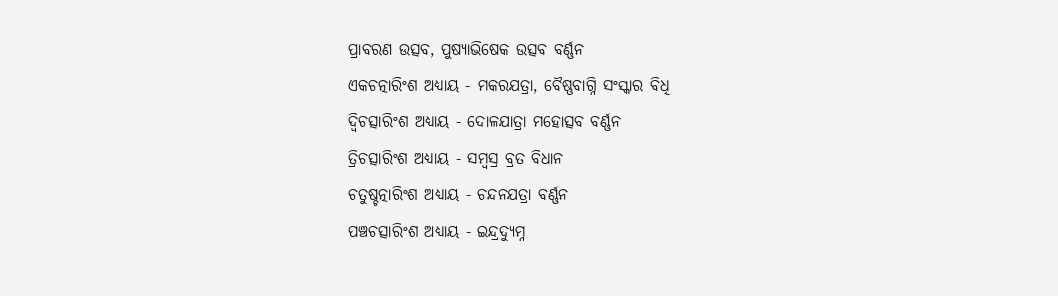ପ୍ରାବରଣ ଉତ୍ସବ, ପୁଷ୍ୟାଭିଷେକ ଉତ୍ସବ ବର୍ଣ୍ଣନ
ଏକଚତ୍ନାରିଂଶ ଅଧ୍ୟାୟ - ମକରଯତ୍ରା, ବୈଷ୍ଣବାଗ୍ନି ସଂସ୍କାର ବିଧି
ଦ୍ଵିଚତ୍ସାରିଂଶ ଅଧ୍ୟାୟ - ଦୋଳଯାତ୍ରା ମହୋତ୍ସବ ବର୍ଣ୍ଣନ
ତ୍ରିଚତ୍ସାରିଂଶ ଅଧ୍ୟାୟ - ସମ୍ବସ୍ର ବ୍ରତ ବିଧାନ
ଚତୁଷ୍ଚତ୍ନାରିଂଶ ଅଧ୍ୟାୟ - ଚନ୍ଦନଯତ୍ରା ବର୍ଣ୍ଣନ
ପଞ୍ଚଚତ୍ସାରିଂଶ ଅଧ୍ୟାୟ - ଇନ୍ଦ୍ରଦ୍ୟୁମ୍ନ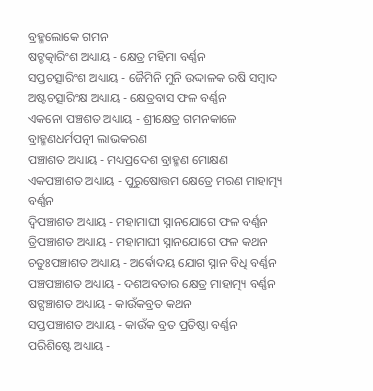ବ୍ରହ୍ମଲୋକେ ଗମନ
ଷଟ୍ଚତ୍କାରିଂଶ ଅଧ୍ୟାୟ - କ୍ଷେତ୍ର ମହିମା ବର୍ଣ୍ଣନ
ସପ୍ତଚତ୍ସାରିଂଶ ଅଧ୍ୟାୟ - ଜୈମିନି ମୁନି ଉଦ୍ଦାଳକ ରଷି ସମ୍ବାଦ
ଅଷ୍ଟଚତ୍ସାରିଂକ୍ଷ ଅଧ୍ୟାୟ - କ୍ଷେତ୍ରବାସ ଫଳ ବର୍ଣ୍ଣନ
ଏକନୋ ପଞ୍ଚଶତ ଅଧ୍ୟାୟ - ଶ୍ରୀକ୍ଷେତ୍ର ଗମନକାଳେ ବ୍ରାହ୍ମଣଧର୍ମପତ୍ନୀ ଲାଭକରଣ
ପଞ୍ଚାଶତ ଅଧ୍ୟାୟ - ମଧ୍ୟପ୍ରଦେଶ ବ୍ରାହ୍ମଣ ମୋକ୍ଷଣ
ଏକପଞ୍ଚାଶତ ଅଧ୍ୟାୟ - ପୁରୁଷୋତ୍ତମ କ୍ଷେତ୍ରେ ମରଣ ମାହାତ୍ମ୍ୟ ବର୍ଣ୍ଣନ
ଦ୍ଵିପଞ୍ଚାଶତ ଅଧ୍ୟାୟ - ମହାମାଘୀ ସ୍ନାନଯୋଗେ ଫଳ ବର୍ଣ୍ଣନ
ତ୍ରିପଞ୍ଚାଶତ ଅଧ୍ୟାୟ - ମହାମାଘୀ ସ୍ନାନଯୋଗେ ଫଳ କଥନ
ଚତୁଃପଞ୍ଚାଶତ ଅଧ୍ୟାୟ - ଅର୍ଵୋଦୟ ଯୋଗ ସ୍ନାନ ବିଧି ବର୍ଣ୍ଣନ
ପଞ୍ଚପଞ୍ଚାଶତ ଅଧ୍ୟାୟ - ଦଶଅବତାର କ୍ଷେତ୍ର ମାହାତ୍ମ୍ୟ ବର୍ଣ୍ଣନ
ଷଟ୍ପଞ୍ଚାଶତ ଅଧ୍ୟାୟ - କାଉଁକବ୍ରତ କଥନ
ସପ୍ତପଞ୍ଚାଶତ ଅଧ୍ୟାୟ - କାଉଁକ ବ୍ରତ ପ୍ରତିଷ୍ଠା ବର୍ଣ୍ଣନ
ପରିଶିଷ୍ଟେ ଅଧ୍ୟାୟ -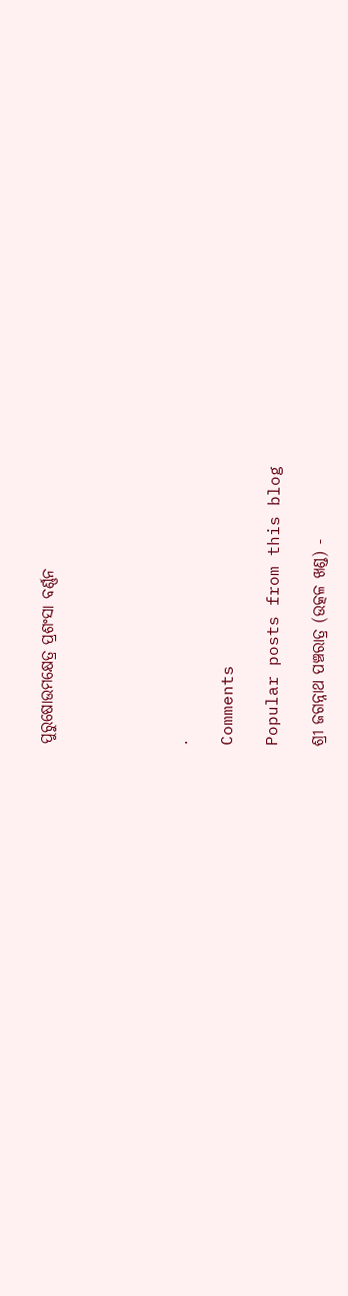ପୁରୁଷୋଉମକ୍ଷେତ୍ର ପ୍ରଶଂସା ବର୍ଣ୍ଣନ





.

Comments

Popular posts from this blog

ଶ୍ରୀ ଜଗନ୍ନାଥ ପଞ୍ଚରାତ୍ର (ଉତ୍କଳ ଖଣ୍ଡ) -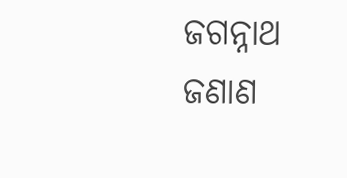ଜଗନ୍ନାଥ ଜଣାଣ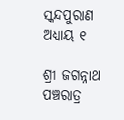ସ୍କନ୍ଦପୁରାଣ ଅଧ୍ୟାୟ ୧

ଶ୍ରୀ ଜଗନ୍ନାଥ ପଞ୍ଚରାତ୍ର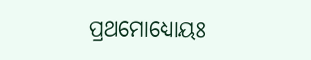ପ୍ରଥମୋଧ୍ୟୋୟଃ